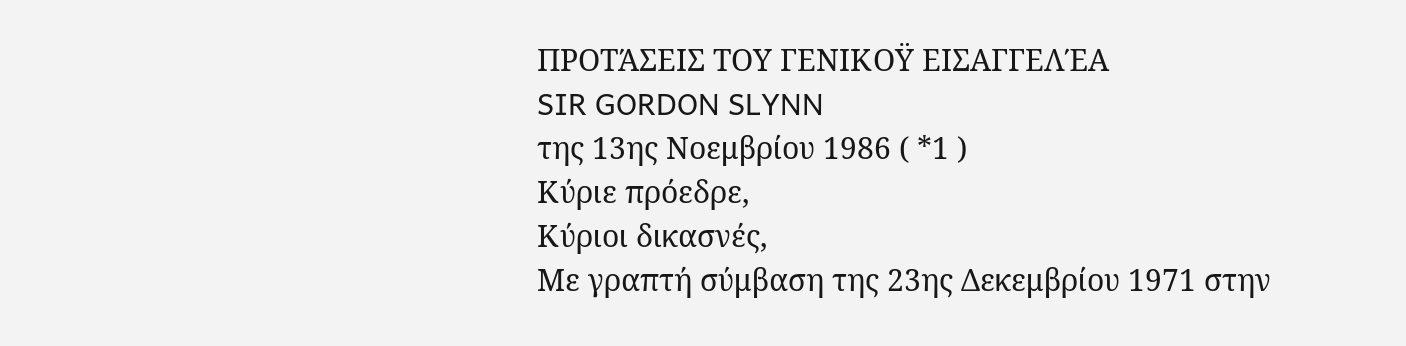ΠΡΟΤΆΣΕΙΣ ΤΟΥ ΓΕΝΙΚΟΫ ΕΙΣΑΓΓΕΛΈΑ
SIR GORDON SLYNN
της 13ης Νοεμβρίου 1986 ( *1 )
Κύριε πρόεδρε,
Κύριοι δικασνές,
Με γραπτή σύμβαση της 23ης Δεκεμβρίου 1971 στην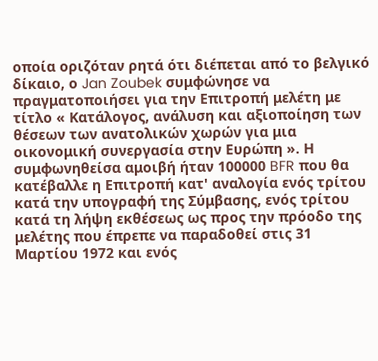οποία οριζόταν ρητά ότι διέπεται από το βελγικό δίκαιο, ο Jan Zoubek συμφώνησε να πραγματοποιήσει για την Επιτροπή μελέτη με τίτλο « Κατάλογος, ανάλυση και αξιοποίηση των θέσεων των ανατολικών χωρών για μια οικονομική συνεργασία στην Ευρώπη ». Η συμφωνηθείσα αμοιβή ήταν 100000 BFR που θα κατέβαλλε η Επιτροπή κατ' αναλογία ενός τρίτου κατά την υπογραφή της Σύμβασης, ενός τρίτου κατά τη λήψη εκθέσεως ως προς την πρόοδο της μελέτης που έπρεπε να παραδοθεί στις 31 Μαρτίου 1972 και ενός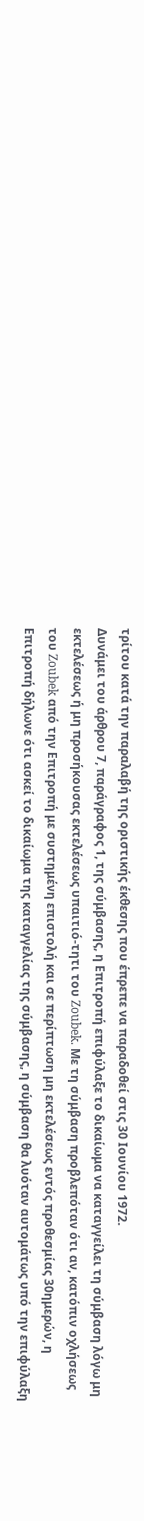τρίτου κατά την παραλαβή της οριστικής έκθεσης που έπρεπε να παραδοθεί στις 30 Ιουνίου 1972.
Δυνάμει του άρθρου 7, παράγραφος 1, της σύμβασης, η Επιτροπή επιφύλαξε το δικαίωμα να καταγγείλει τη σύμβαση λόγω μη εκτελέσεως ή μη προσήκουσας εκτελέσεως υπαιτιό-τητι του Zoubek. Με τη σύμβαση προβλεπόταν ότι αν, κατόπιν οχλήσεως του Zoubek από την Επιτροπή με συστημένη επιστολή και σε περίπτωση μη εκτελέσεως εντός προθεσμίας 30ημερών, η Επιτροπή δήλωνε ότι ασκεί το δικαίωμα της καταγγελίας της σύμβασης, η σύμβαση θα λυόταν αυτομάτως υπό την επιφύλαξη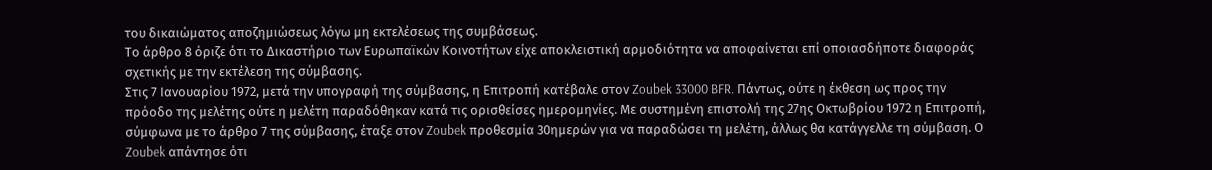του δικαιώματος αποζημιώσεως λόγω μη εκτελέσεως της συμβάσεως.
Το άρθρο 8 όριζε ότι το Δικαστήριο των Ευρωπαϊκών Κοινοτήτων είχε αποκλειστική αρμοδιότητα να αποφαίνεται επί οποιασδήποτε διαφοράς σχετικής με την εκτέλεση της σύμβασης.
Στις 7 Ιανουαρίου 1972, μετά την υπογραφή της σύμβασης, η Επιτροπή κατέβαλε στον Zoubek 33000 BFR. Πάντως, ούτε η έκθεση ως προς την πρόοδο της μελέτης ούτε η μελέτη παραδόθηκαν κατά τις ορισθείσες ημερομηνίες. Με συστημένη επιστολή της 27ης Οκτωβρίου 1972 η Επιτροπή, σύμφωνα με το άρθρο 7 της σύμβασης, έταξε στον Zoubek προθεσμία 30ημερών για να παραδώσει τη μελέτη, άλλως θα κατάγγελλε τη σύμβαση. Ο Zoubek απάντησε ότι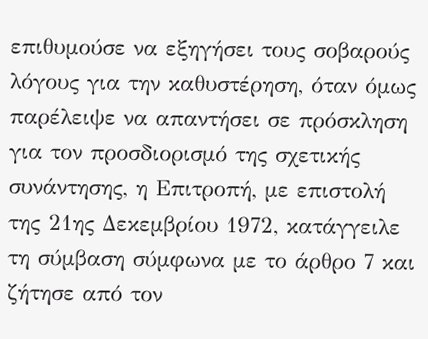επιθυμούσε να εξηγήσει τους σοβαρούς λόγους για την καθυστέρηση, όταν όμως παρέλειψε να απαντήσει σε πρόσκληση για τον προσδιορισμό της σχετικής συνάντησης, η Επιτροπή, με επιστολή της 21ης Δεκεμβρίου 1972, κατάγγειλε τη σύμβαση σύμφωνα με το άρθρο 7 και ζήτησε από τον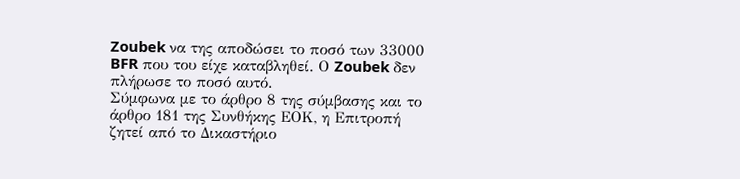Zoubek να της αποδώσει το ποσό των 33000 BFR που του είχε καταβληθεί. Ο Zoubek δεν πλήρωσε το ποσό αυτό.
Σύμφωνα με το άρθρο 8 της σύμβασης και το άρθρο 181 της Συνθήκης ΕΟΚ, η Επιτροπή ζητεί από το Δικαστήριο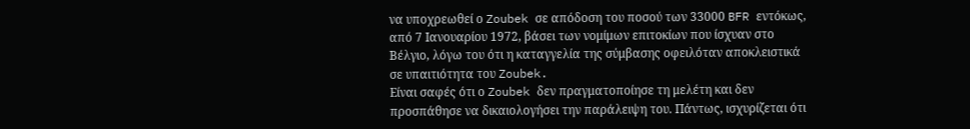να υποχρεωθεί ο Zoubek σε απόδοση του ποσού των 33000 BFR εντόκως, από 7 Ιανουαρίου 1972, βάσει των νομίμων επιτοκίων που ίσχυαν στο Βέλγιο, λόγω του ότι η καταγγελία της σύμβασης οφειλόταν αποκλειστικά σε υπαιτιότητα του Zoubek.
Είναι σαφές ότι ο Zoubek δεν πραγματοποίησε τη μελέτη και δεν προσπάθησε να δικαιολογήσει την παράλειψη του. Πάντως, ισχυρίζεται ότι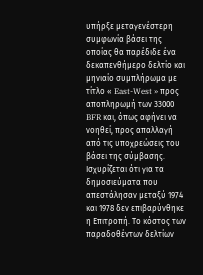υπήρξε μεταγενέστερη συμφωνία βάσει της οποίας θα παρέδιδε ένα δεκαπενθήμερο δελτίο και μηνιαίο συμπλήρωμα με τίτλο « East-West » προς αποπληρωμή των 33000 BFR και, όπως αφήνει να νοηθεί, προς απαλλαγή από τις υποχρεώσεις του βάσει της σύμβασης. Ισχυρίζεται ότι για τα δημοσιεύματα που απεστάλησαν μεταξύ 1974 και 1978 δεν επιβαρύνθηκε η Επιτροπή. Το κόστος των παραδοθέντων δελτίων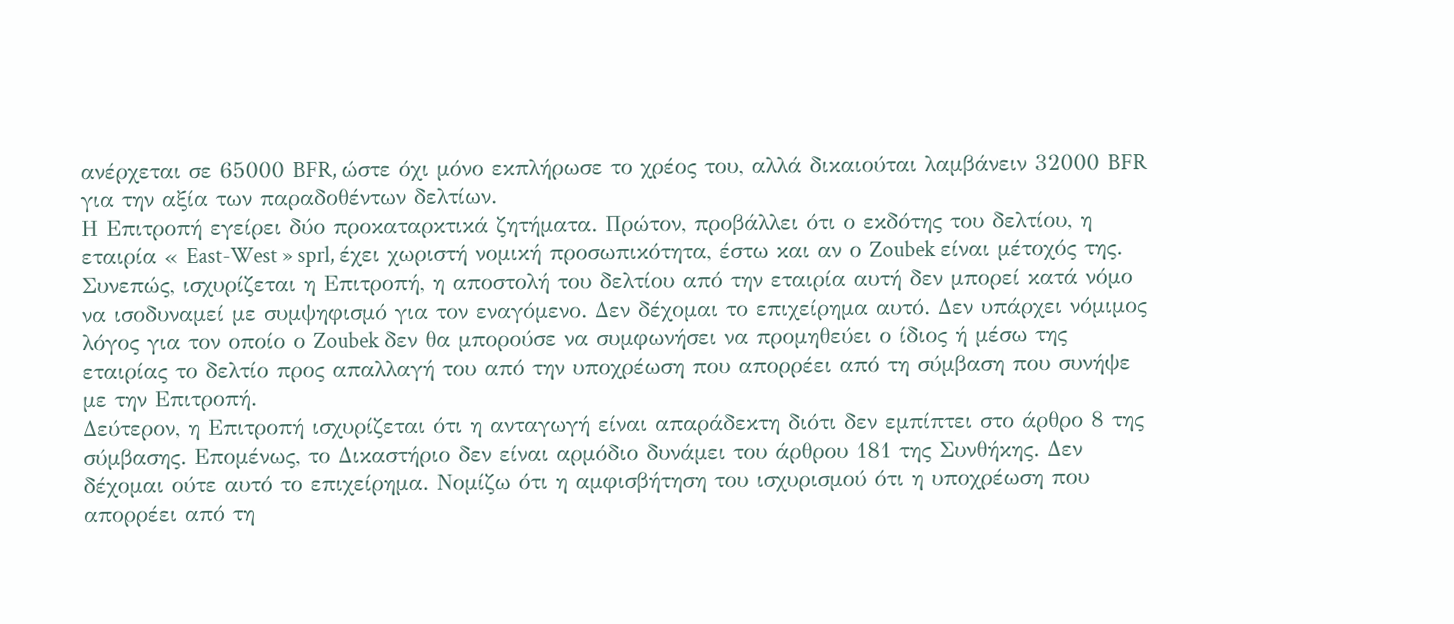ανέρχεται σε 65000 BFR, ώστε όχι μόνο εκπλήρωσε το χρέος του, αλλά δικαιούται λαμβάνειν 32000 BFR για την αξία των παραδοθέντων δελτίων.
Η Επιτροπή εγείρει δύο προκαταρκτικά ζητήματα. Πρώτον, προβάλλει ότι ο εκδότης του δελτίου, η εταιρία « East-West » sprl, έχει χωριστή νομική προσωπικότητα, έστω και αν ο Zoubek είναι μέτοχός της. Συνεπώς, ισχυρίζεται η Επιτροπή, η αποστολή του δελτίου από την εταιρία αυτή δεν μπορεί κατά νόμο να ισοδυναμεί με συμψηφισμό για τον εναγόμενο. Δεν δέχομαι το επιχείρημα αυτό. Δεν υπάρχει νόμιμος λόγος για τον οποίο ο Zoubek δεν θα μπορούσε να συμφωνήσει να προμηθεύει ο ίδιος ή μέσω της εταιρίας το δελτίο προς απαλλαγή του από την υποχρέωση που απορρέει από τη σύμβαση που συνήψε με την Επιτροπή.
Δεύτερον, η Επιτροπή ισχυρίζεται ότι η ανταγωγή είναι απαράδεκτη διότι δεν εμπίπτει στο άρθρο 8 της σύμβασης. Επομένως, το Δικαστήριο δεν είναι αρμόδιο δυνάμει του άρθρου 181 της Συνθήκης. Δεν δέχομαι ούτε αυτό το επιχείρημα. Νομίζω ότι η αμφισβήτηση του ισχυρισμού ότι η υποχρέωση που απορρέει από τη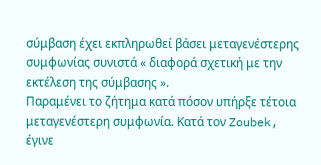σύμβαση έχει εκπληρωθεί βάσει μεταγενέστερης συμφωνίας συνιστά « διαφορά σχετική με την εκτέλεση της σύμβασης ».
Παραμένει το ζήτημα κατά πόσον υπήρξε τέτοια μεταγενέστερη συμφωνία. Κατά τον Zoubek, έγινε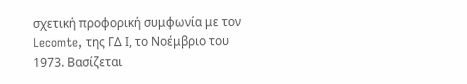σχετική προφορική συμφωνία με τον Lecomte, της ΓΔ Ι, το Νοέμβριο του 1973. Βασίζεται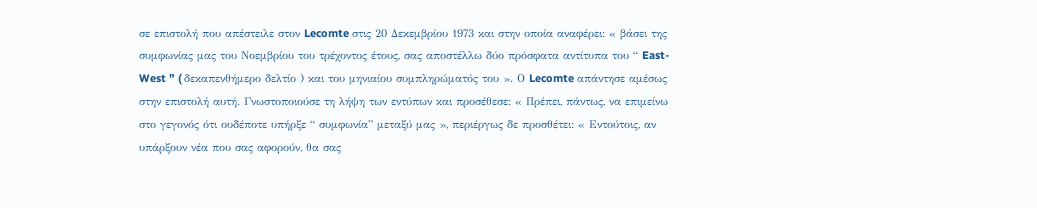σε επιστολή που απέστειλε στον Lecomte στις 20 Δεκεμβρίου 1973 και στην οποία αναφέρει: « βάσει της συμφωνίας μας του Νοεμβρίου του τρέχοντος έτους, σας αποστέλλω δύο πρόσφατα αντίτυπα του “ East-West ” ( δεκαπενθήμερο δελτίο ) και του μηνιαίου συμπληρώματός του ». Ο Lecomte απάντησε αμέσως στην επιστολή αυτή. Γνωστοποιούσε τη λήψη των εντύπων και προσέθεσε: « Πρέπει, πάντως, να επιμείνω στο γεγονός ότι ουδέποτε υπήρξε “ συμφωνία” μεταξύ μας », περιέργως δε προσθέτει: « Εντούτοις, αν υπάρξουν νέα που σας αφορούν, θα σας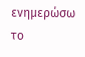ενημερώσω το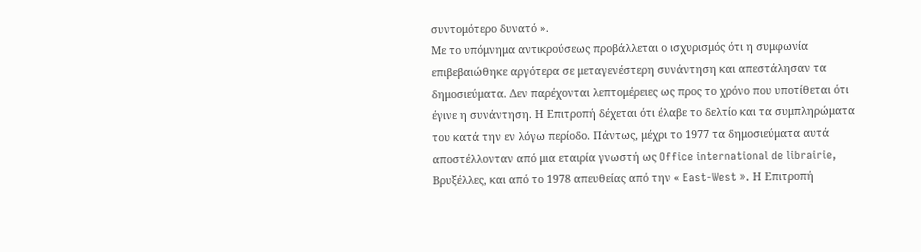συντομότερο δυνατό ».
Με το υπόμνημα αντικρούσεως προβάλλεται ο ισχυρισμός ότι η συμφωνία επιβεβαιώθηκε αργότερα σε μεταγενέστερη συνάντηση και απεστάλησαν τα δημοσιεύματα. Δεν παρέχονται λεπτομέρειες ως προς το χρόνο που υποτίθεται ότι έγινε η συνάντηση. Η Επιτροπή δέχεται ότι έλαβε το δελτίο και τα συμπληρώματα του κατά την εν λόγω περίοδο. Πάντως, μέχρι το 1977 τα δημοσιεύματα αυτά αποστέλλονταν από μια εταιρία γνωστή ως Office international de librairie, Βρυξέλλες, και από το 1978 απευθείας από την « East-West ». Η Επιτροπή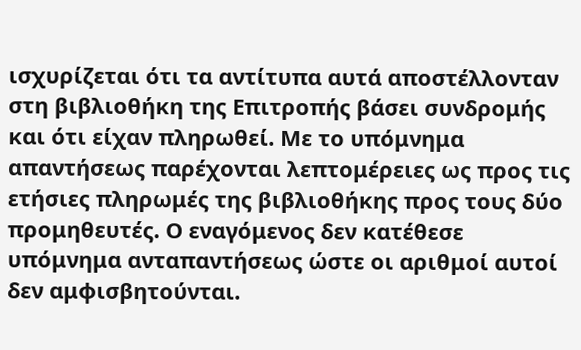ισχυρίζεται ότι τα αντίτυπα αυτά αποστέλλονταν στη βιβλιοθήκη της Επιτροπής βάσει συνδρομής και ότι είχαν πληρωθεί. Με το υπόμνημα απαντήσεως παρέχονται λεπτομέρειες ως προς τις ετήσιες πληρωμές της βιβλιοθήκης προς τους δύο προμηθευτές. Ο εναγόμενος δεν κατέθεσε υπόμνημα ανταπαντήσεως ώστε οι αριθμοί αυτοί δεν αμφισβητούνται.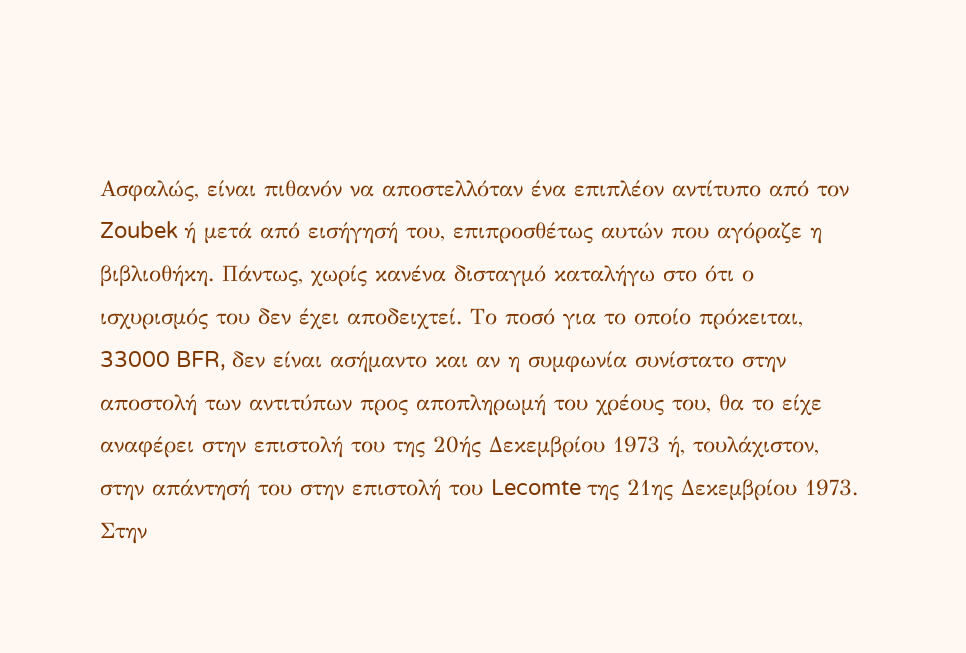Ασφαλώς, είναι πιθανόν να αποστελλόταν ένα επιπλέον αντίτυπο από τον Zoubek ή μετά από εισήγησή του, επιπροσθέτως αυτών που αγόραζε η βιβλιοθήκη. Πάντως, χωρίς κανένα δισταγμό καταλήγω στο ότι ο ισχυρισμός του δεν έχει αποδειχτεί. Το ποσό για το οποίο πρόκειται, 33000 BFR, δεν είναι ασήμαντο και αν η συμφωνία συνίστατο στην αποστολή των αντιτύπων προς αποπληρωμή του χρέους του, θα το είχε αναφέρει στην επιστολή του της 20ής Δεκεμβρίου 1973 ή, τουλάχιστον, στην απάντησή του στην επιστολή του Lecomte της 21ης Δεκεμβρίου 1973. Στην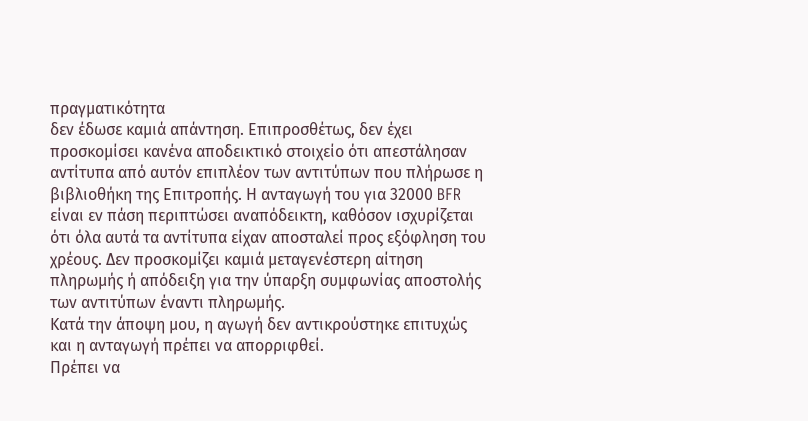πραγματικότητα
δεν έδωσε καμιά απάντηση. Επιπροσθέτως, δεν έχει προσκομίσει κανένα αποδεικτικό στοιχείο ότι απεστάλησαν αντίτυπα από αυτόν επιπλέον των αντιτύπων που πλήρωσε η βιβλιοθήκη της Επιτροπής. Η ανταγωγή του για 32000 BFR είναι εν πάση περιπτώσει αναπόδεικτη, καθόσον ισχυρίζεται ότι όλα αυτά τα αντίτυπα είχαν αποσταλεί προς εξόφληση του χρέους. Δεν προσκομίζει καμιά μεταγενέστερη αίτηση πληρωμής ή απόδειξη για την ύπαρξη συμφωνίας αποστολής των αντιτύπων έναντι πληρωμής.
Κατά την άποψη μου, η αγωγή δεν αντικρούστηκε επιτυχώς και η ανταγωγή πρέπει να απορριφθεί.
Πρέπει να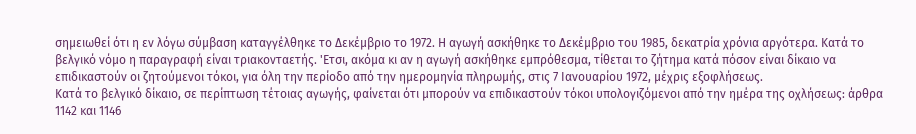σημειωθεί ότι η εν λόγω σύμβαση καταγγέλθηκε το Δεκέμβριο το 1972. Η αγωγή ασκήθηκε το Δεκέμβριο του 1985, δεκατρία χρόνια αργότερα. Κατά το βελγικό νόμο η παραγραφή είναι τριακονταετής. 'Ετσι, ακόμα κι αν η αγωγή ασκήθηκε εμπρόθεσμα, τίθεται το ζήτημα κατά πόσον είναι δίκαιο να επιδικαστούν οι ζητούμενοι τόκοι, για όλη την περίοδο από την ημερομηνία πληρωμής, στις 7 Ιανουαρίου 1972, μέχρις εξοφλήσεως.
Κατά το βελγικό δίκαιο, σε περίπτωση τέτοιας αγωγής, φαίνεται ότι μπορούν να επιδικαστούν τόκοι υπολογιζόμενοι από την ημέρα της οχλήσεως: άρθρα 1142 και 1146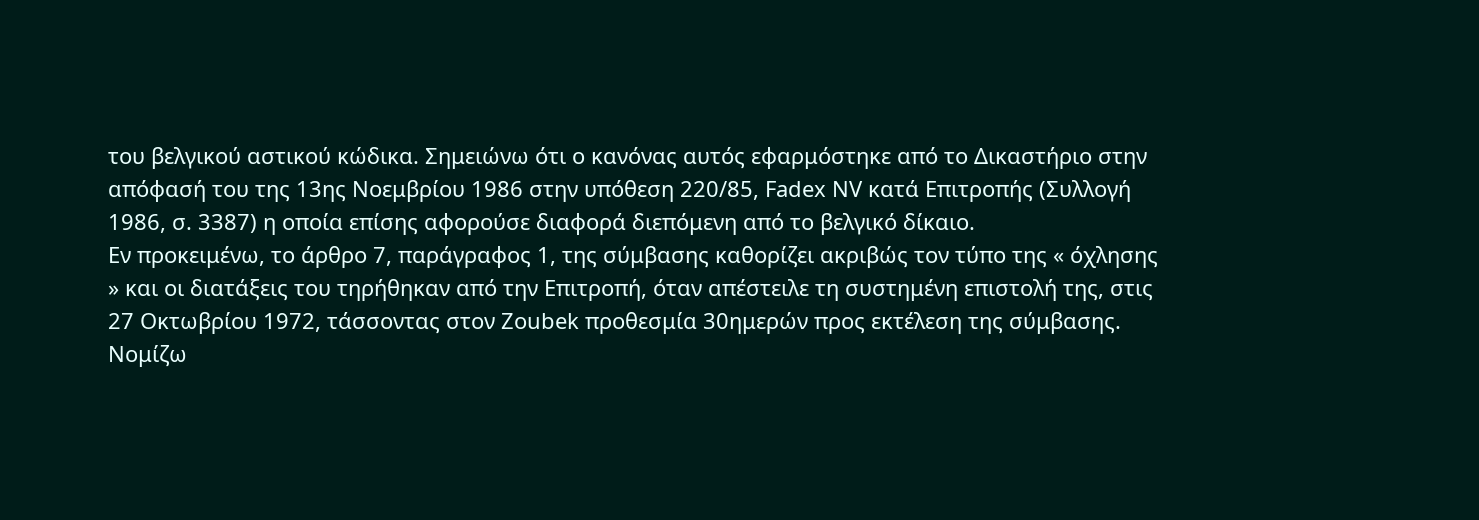του βελγικού αστικού κώδικα. Σημειώνω ότι ο κανόνας αυτός εφαρμόστηκε από το Δικαστήριο στην απόφασή του της 13ης Νοεμβρίου 1986 στην υπόθεση 220/85, Fadex NV κατά Επιτροπής (Συλλογή 1986, σ. 3387) η οποία επίσης αφορούσε διαφορά διεπόμενη από το βελγικό δίκαιο.
Εν προκειμένω, το άρθρο 7, παράγραφος 1, της σύμβασης καθορίζει ακριβώς τον τύπο της « όχλησης » και οι διατάξεις του τηρήθηκαν από την Επιτροπή, όταν απέστειλε τη συστημένη επιστολή της, στις 27 Οκτωβρίου 1972, τάσσοντας στον Zoubek προθεσμία 30ημερών προς εκτέλεση της σύμβασης. Νομίζω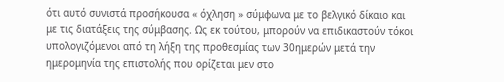ότι αυτό συνιστά προσήκουσα « όχληση » σύμφωνα με το βελγικό δίκαιο και με τις διατάξεις της σύμβασης. Ως εκ τούτου, μπορούν να επιδικαστούν τόκοι υπολογιζόμενοι από τη λήξη της προθεσμίας των 30ημερών μετά την ημερομηνία της επιστολής που ορίζεται μεν στο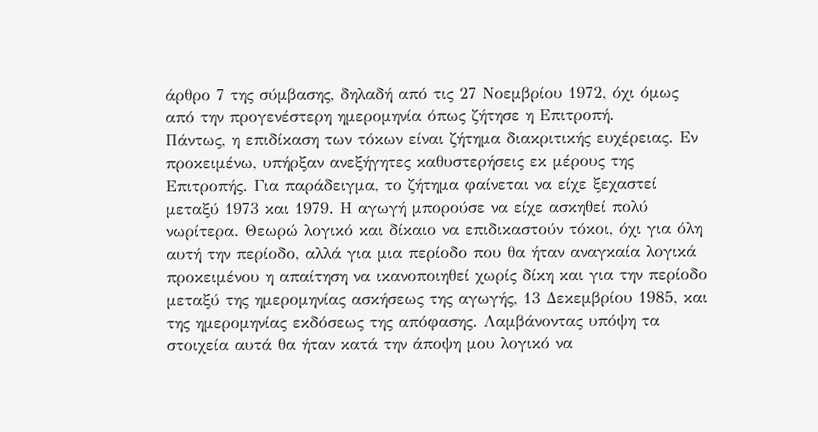άρθρο 7 της σύμβασης, δηλαδή από τις 27 Νοεμβρίου 1972, όχι όμως από την προγενέστερη ημερομηνία όπως ζήτησε η Επιτροπή.
Πάντως, η επιδίκαση των τόκων είναι ζήτημα διακριτικής ευχέρειας. Εν προκειμένω, υπήρξαν ανεξήγητες καθυστερήσεις εκ μέρους της Επιτροπής. Για παράδειγμα, το ζήτημα φαίνεται να είχε ξεχαστεί μεταξύ 1973 και 1979. Η αγωγή μπορούσε να είχε ασκηθεί πολύ νωρίτερα. Θεωρώ λογικό και δίκαιο να επιδικαστούν τόκοι, όχι για όλη αυτή την περίοδο, αλλά για μια περίοδο που θα ήταν αναγκαία λογικά προκειμένου η απαίτηση να ικανοποιηθεί χωρίς δίκη και για την περίοδο μεταξύ της ημερομηνίας ασκήσεως της αγωγής, 13 Δεκεμβρίου 1985, και της ημερομηνίας εκδόσεως της απόφασης. Λαμβάνοντας υπόψη τα στοιχεία αυτά θα ήταν κατά την άποψη μου λογικό να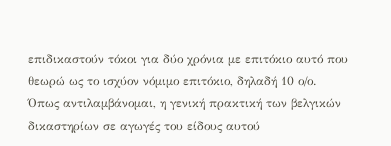επιδικαστούν τόκοι για δύο χρόνια με επιτόκιο αυτό που θεωρώ ως το ισχύον νόμιμο επιτόκιο, δηλαδή 10 ο/ο.
Όπως αντιλαμβάνομαι, η γενική πρακτική των βελγικών δικαστηρίων σε αγωγές του είδους αυτού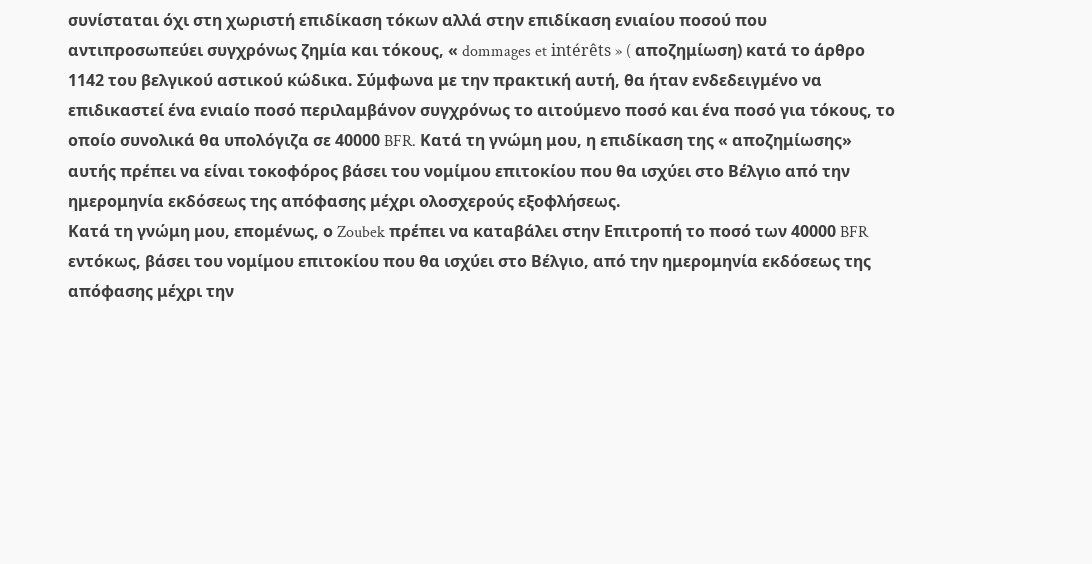συνίσταται όχι στη χωριστή επιδίκαση τόκων αλλά στην επιδίκαση ενιαίου ποσού που αντιπροσωπεύει συγχρόνως ζημία και τόκους, « dommages et intérêts » ( αποζημίωση) κατά το άρθρο 1142 του βελγικού αστικού κώδικα. Σύμφωνα με την πρακτική αυτή, θα ήταν ενδεδειγμένο να επιδικαστεί ένα ενιαίο ποσό περιλαμβάνον συγχρόνως το αιτούμενο ποσό και ένα ποσό για τόκους, το οποίο συνολικά θα υπολόγιζα σε 40000 BFR. Κατά τη γνώμη μου, η επιδίκαση της « αποζημίωσης» αυτής πρέπει να είναι τοκοφόρος βάσει του νομίμου επιτοκίου που θα ισχύει στο Βέλγιο από την ημερομηνία εκδόσεως της απόφασης μέχρι ολοσχερούς εξοφλήσεως.
Κατά τη γνώμη μου, επομένως, ο Zoubek πρέπει να καταβάλει στην Επιτροπή το ποσό των 40000 BFR εντόκως, βάσει του νομίμου επιτοκίου που θα ισχύει στο Βέλγιο, από την ημερομηνία εκδόσεως της απόφασης μέχρι την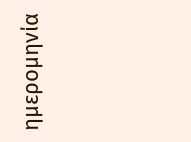ημερομηνία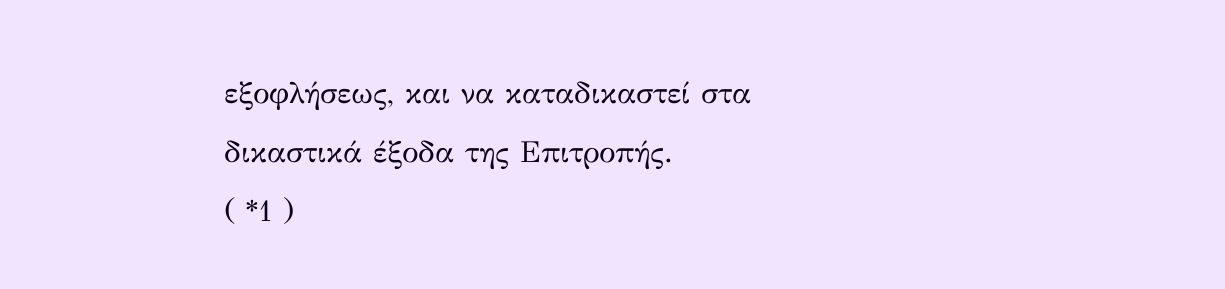εξοφλήσεως, και να καταδικαστεί στα δικαστικά έξοδα της Επιτροπής.
( *1 )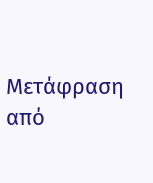Μετάφραση από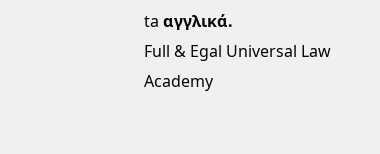ta αγγλικά.
Full & Egal Universal Law Academy